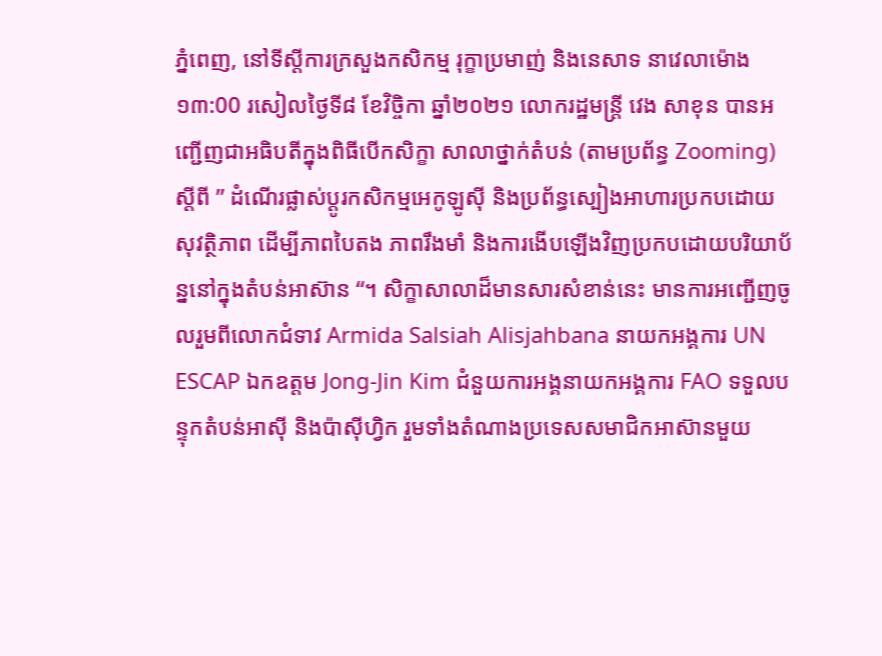ភ្នំពេញ, នៅទីស្តីការក្រសួងកសិកម្ម រុក្ខាប្រមាញ់ និងនេសាទ នាវេលាម៉ោង ១៣:00 រសៀលថ្ងៃទី៨ ខែវិច្ចិកា ឆ្នាំ២០២១ លោករដ្ឋមន្ត្រី វេង សាខុន បានអញ្ជើញជាអធិបតីក្នុងពិធីបើកសិក្ខា សាលាថ្នាក់តំបន់ (តាមប្រព័ន្ធ Zooming) ស្តីពី ” ដំណើរផ្លាស់ប្តូរកសិកម្មអេកូឡូស៊ី និងប្រព័ន្ធស្បៀងអាហារប្រកបដោយ សុវត្ថិភាព ដើម្បីភាពបៃតង ភាពរឹងមាំ និងការងើបឡើងវិញប្រកបដោយបរិយាប័ន្ននៅក្នុងតំបន់អាស៊ាន “។ សិក្ខាសាលាដ៏មានសារសំខាន់នេះ មានការអញ្ជើញចូលរួមពីលោកជំទាវ Armida Salsiah Alisjahbana នាយកអង្គការ UN ESCAP ឯកឧត្តម Jong-Jin Kim ជំនួយការអង្គនាយកអង្គការ FAO ទទួលបន្ទុកតំបន់អាស៊ី និងប៉ាស៊ីហ្វិក រួមទាំងតំណាងប្រទេសសមាជិកអាស៊ានមួយ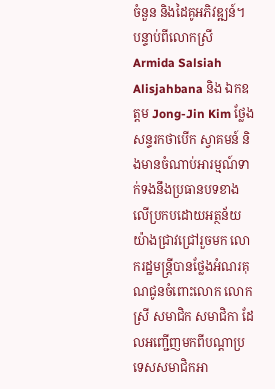ចំនួន និងដៃគូអភិវឌ្ឍន៍។
បន្ទាប់ពីលោកស្រី Armida Salsiah Alisjahbana និង ឯកឧត្តម Jong-Jin Kim ថ្លែងសន្ទរកថាបើក ស្វាគមន៍ និងមានចំណាប់អារម្មណ៍ទាក់ទងនឹងប្រធានបទខាងលើប្រកបដោយអត្ថន័យយ៉ាងជ្រាវជ្រៅរួចមក លោករដ្ឋមន្ត្រីបានថ្លែងអំណរគុណជូនចំពោះលោក លោកស្រី សមាជិក សមាជិកា ដែលអញ្ជើញមកពីបណ្តាប្រទេសសមាជិកអា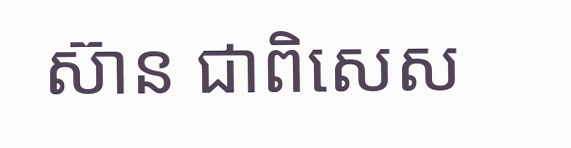ស៊ាន ជាពិសេស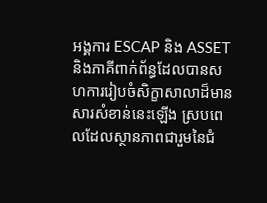អង្គការ ESCAP និង ASSET និងភាគីពាក់ព័ន្ធដែលបានសហការរៀបចំសិក្ខាសាលាដ៏មានសារសំខាន់នេះឡើង ស្របពេលដែលស្ថានភាពជារួមនៃជំ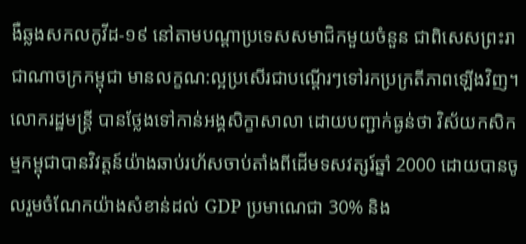ងឺឆ្លងសកលកូវីដ-១៩ នៅតាមបណ្តាប្រទេសសមាជិកមួយចំនួន ជាពិសេសព្រះរាជាណាចក្រកម្ពុជា មានលក្ខណ:ល្អប្រសើរជាបណ្តើរៗទៅរកប្រក្រតីភាពឡើងវិញ។ លោករដ្ឋមន្រ្តី បានថ្លែងទៅកាន់អង្គសិក្ខាសាលា ដោយបញ្ជាក់ធ្ងន់ថា វិស័យកសិកម្មកម្ពុជាបានវិវត្តន៍យ៉ាងឆាប់រហ័សចាប់តាំងពីដើមទសវត្សរ៍ឆ្នាំ 2000 ដោយបានចូលរួមចំណែកយ៉ាងសំខាន់ដល់ GDP ប្រមាណេជា 30% និង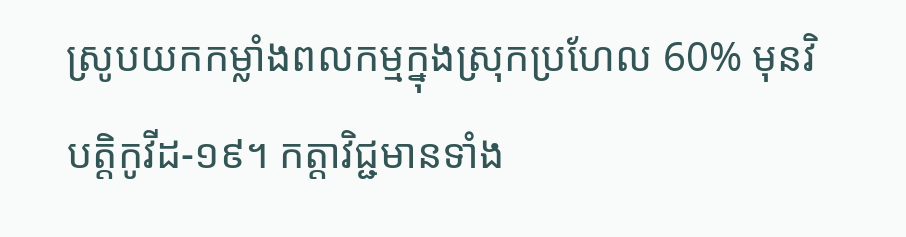ស្រូបយកកម្លាំងពលកម្មក្នុងស្រុកប្រហែល 60% មុនវិបត្តិកូវីដ-១៩។ កត្តាវិជ្ជមានទាំង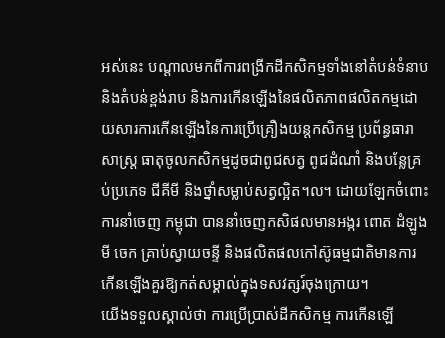អស់នេះ បណ្តាលមកពីការពង្រីកដីកសិកម្មទាំងនៅតំបន់ទំនាប និងតំបន់ខ្ពង់រាប និងការកើនឡើងនៃផលិតភាពផលិតកម្មដោយសារការកើនឡើងនៃការប្រើគ្រឿងយន្តកសិកម្ម ប្រព័ន្ធធារាសាស្រ្ត ធាតុចូលកសិកម្មដូចជាពូជសត្វ ពូជដំណាំ និងបន្លែគ្រប់ប្រភេទ ជីគីមី និងថ្នាំសម្លាប់សត្វល្អិត។ល។ ដោយឡែកចំពោះការនាំចេញ កម្ពុជា បាននាំចេញកសិផលមានអង្ករ ពោត ដំឡូងមី ចេក គ្រាប់ស្វាយចន្ទី និងផលិតផលកៅស៊ូធម្មជាតិមានការកើនឡើងគួរឱ្យកត់សម្គាល់ក្នុងទសវត្សរ៍ចុងក្រោយ។
យើងទទួលស្គាល់ថា ការប្រើប្រាស់ដីកសិកម្ម ការកើនឡើ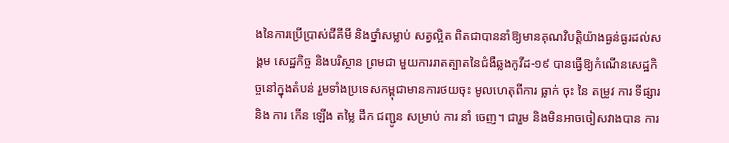ងនៃការប្រើប្រាស់ជីគីមី និងថ្នាំសម្លាប់ សត្វល្អិត ពិតជាបាននាំឱ្យមានគុណវិបត្តិយ៉ាងធ្ងន់ធ្ងរដល់សង្គម សេដ្ឋកិច្ច និងបរិស្ថាន ព្រមជា មួយការរាតត្បាតនៃជំងឺឆ្លងកូវីដ-១៩ បានធ្វើឱ្យកំណើនសេដ្ឋកិច្ចនៅក្នុងតំបន់ រួមទាំងប្រទេសកម្ពុជាមានការថយចុះ មូលហេតុពីការ ធ្លាក់ ចុះ នៃ តម្រូវ ការ ទីផ្សារ និង ការ កើន ឡើង តម្លៃ ដឹក ជញ្ជូន សម្រាប់ ការ នាំ ចេញ។ ជារួម និងមិនអាចចៀសវាងបាន ការ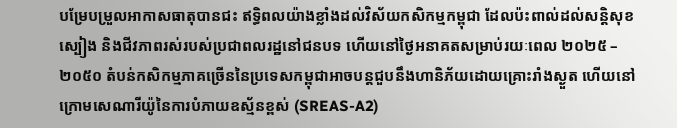បម្រែបម្រួលអាកាសធាតុបានជះ ឥទ្ធិពលយ៉ាងខ្លាំងដល់វិស័យកសិកម្មកម្ពុជា ដែលប៉ះពាល់ដល់សន្តិសុខស្បៀង និងជីវភាពរស់របស់ប្រជាពលរដ្ឋនៅជនបទ ហើយនៅថ្ងៃអនាគតសម្រាប់រយៈពេល ២០២៥ – ២០៥០ តំបន់កសិកម្មភាគច្រើននៃប្រទេសកម្ពុជាអាចបន្តជួបនឹងហានិភ័យដោយគ្រោះរាំងស្ងួត ហើយនៅក្រោមសេណារីយ៉ូនៃការបំភាយឧស្ម័នខ្ពស់ (SREAS-A2)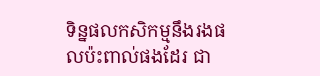ទិន្នផលកសិកម្មនឹងរងផលប៉ះពាល់ផងដែរ ជា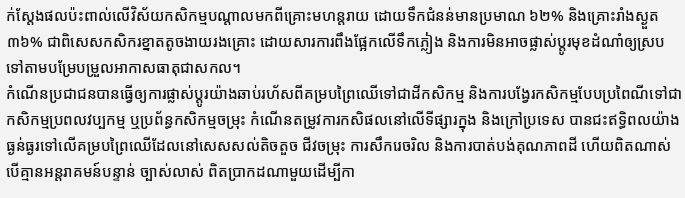ក់ស្តែងផលប៉ះពាល់លើវិស័យកសិកម្មបណ្តាលមកពីគ្រោះមហន្តរាយ ដោយទឹកជំនន់មានប្រមាណ ៦២% និងគ្រោះរាំងស្ងួត ៣៦% ជាពិសេសកសិករខ្នាតតូចងាយរងគ្រោះ ដោយសារការពឹងផ្អែកលើទឹកភ្លៀង និងការមិនអាចផ្លាស់ប្តូរមុខដំណាំឲ្យស្របទៅតាមបម្រែបម្រួលអាកាសធាតុជាសកល។
កំណើនប្រជាជនបានធ្វើឲ្យការផ្លាស់ប្តូរយ៉ាងឆាប់រហ័សពីគម្របព្រៃឈើទៅជាដីកសិកម្ម និងការបង្វែរកសិកម្មបែបប្រពៃណីទៅជាកសិកម្មប្រពលវប្បកម្ម ឬប្រព័ន្ធកសិកម្មចម្រុះ កំណើនតម្រូវការកសិផលនៅលើទីផ្សារក្នុង និងក្រៅប្រទេស បានជះឥទ្ធិពលយ៉ាងធ្ងន់ធ្ងរទៅលើគម្របព្រៃឈើដែលនៅសេសសល់តិចតួច ជីវចម្រុះ ការសឹករេចរិល និងការបាត់បង់គុណភាពដី ហើយពិតណាស់ បើគ្មានអន្តរាគមន៍បន្ទាន់ ច្បាស់លាស់ ពិតប្រាកដណាមួយដើម្បីកា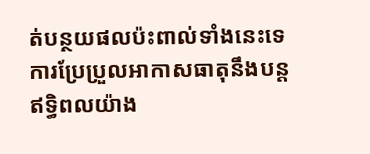ត់បន្ថយផលប៉ះពាល់ទាំងនេះទេ ការប្រែប្រួលអាកាសធាតុនឹងបន្តឥទ្ធិពលយ៉ាង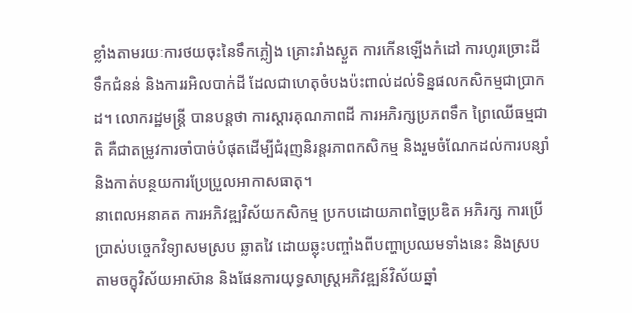ខ្លាំងតាមរយៈការថយចុះនៃទឹកភ្លៀង គ្រោះរាំងស្ងួត ការកើនឡើងកំដៅ ការហូរច្រោះដី ទឹកជំនន់ និងការរអិលបាក់ដី ដែលជាហេតុចំបងប៉ះពាល់ដល់ទិន្នផលកសិកម្មជាប្រាកដ។ លោករដ្ឋមន្ត្រី បានបន្តថា ការស្ដារគុណភាពដី ការអភិរក្សប្រភពទឹក ព្រៃឈើធម្មជាតិ គឺជាតម្រូវការចាំបាច់បំផុតដើម្បីជំរុញនិរន្តរភាពកសិកម្ម និងរួមចំណែកដល់ការបន្សាំ និងកាត់បន្ថយការប្រែប្រួលអាកាសធាតុ។
នាពេលអនាគត ការអភិវឌ្ឍវិស័យកសិកម្ម ប្រកបដោយភាពច្នៃប្រឌិត អភិរក្ស ការប្រើប្រាស់បច្ចេកវិទ្យាសមស្រប ឆ្លាតវៃ ដោយឆ្លុះបញ្ចាំងពីបញ្ហាប្រឈមទាំងនេះ និងស្របតាមចក្ខុវិស័យអាស៊ាន និងផែនការយុទ្ធសាស្រ្តអភិវឌ្ឍន៍វិស័យឆ្នាំ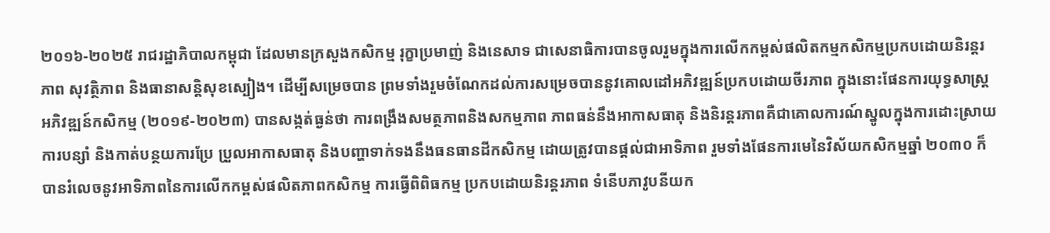២០១៦-២០២៥ រាជរដ្ឋាភិបាលកម្ពុជា ដែលមានក្រសួងកសិកម្ម រុក្ខាប្រមាញ់ និងនេសាទ ជាសេនាធិការបានចូលរួមក្នុងការលើកកម្ពស់ផលិតកម្មកសិកម្មប្រកបដោយនិរន្តរភាព សុវត្ថិភាព និងធានាសន្តិសុខស្បៀង។ ដើម្បីសម្រេចបាន ព្រមទាំងរួមចំណែកដល់ការសម្រេចបាននូវគោលដៅអភិវឌ្ឍន៍ប្រកបដោយចីរភាព ក្នុងនោះផែនការយុទ្ធសាស្ត្រអភិវឌ្ឍន៍កសិកម្ម (២០១៩-២០២៣) បានសង្កត់ធ្ងន់ថា ការពង្រឹងសមត្ថភាពនិងសកម្មភាព ភាពធន់នឹងអាកាសធាតុ និងនិរន្តរភាពគឺជាគោលការណ៍ស្នូលក្នុងការដោះស្រាយការបន្សាំ និងកាត់បន្ថយការប្រែ ប្រួលអាកាសធាតុ និងបញ្ហាទាក់ទងនឹងធនធានដីកសិកម្ម ដោយត្រូវបានផ្តល់ជាអាទិភាព រួមទាំងផែនការមេនៃវិស័យកសិកម្មឆ្នាំ ២០៣០ ក៏បានរំលេចនូវអាទិភាពនៃការលើកកម្ពស់ផលិតភាពកសិកម្ម ការធ្វើពិពិធកម្ម ប្រកបដោយនិរន្តរភាព ទំនើបភាវូបនីយក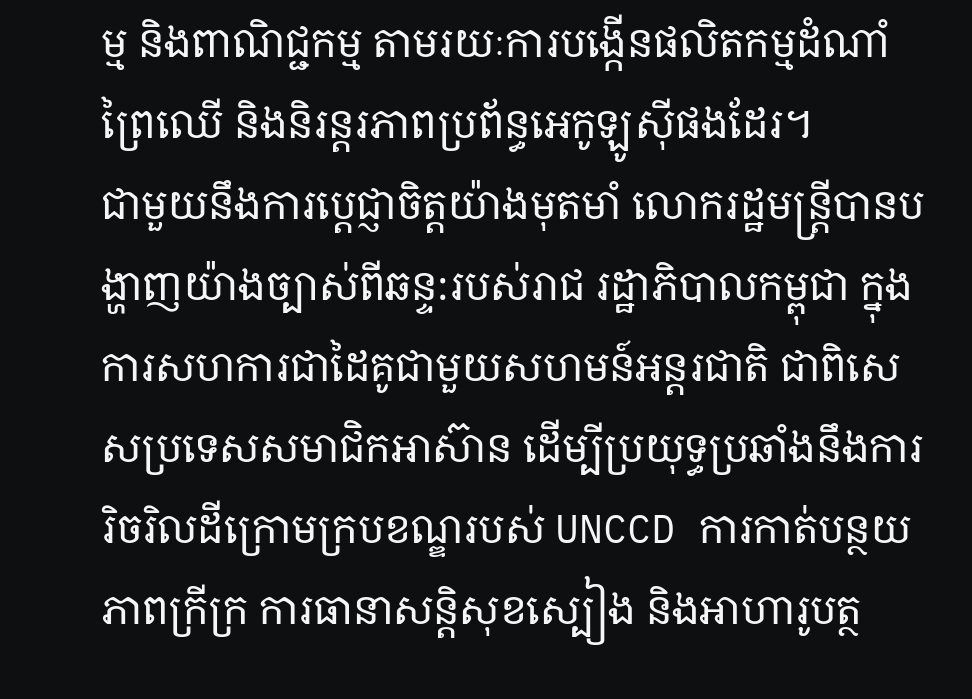ម្ម និងពាណិជ្ជកម្ម តាមរយៈការបង្កើនផលិតកម្មដំណាំ ព្រៃឈើ និងនិរន្តរភាពប្រព័ន្ធអេកូឡូស៊ីផងដែរ។
ជាមួយនឹងការប្តេជ្ញាចិត្តយ៉ាងមុតមាំ លោករដ្ឋមន្ត្រីបានបង្ហាញយ៉ាងច្បាស់ពីឆន្ទ:របស់រាជ រដ្ឋាភិបាលកម្ពុជា ក្នុងការសហការជាដៃគូជាមួយសហមន៍អន្តរជាតិ ជាពិសេសប្រទេសសមាជិកអាស៊ាន ដើម្បីប្រយុទ្ធប្រឆាំងនឹងការរិចរិលដីក្រោមក្របខណ្ឌរបស់ UNCCD ការកាត់បន្ថយភាពក្រីក្រ ការធានាសន្តិសុខស្បៀង និងអាហារូបត្ថ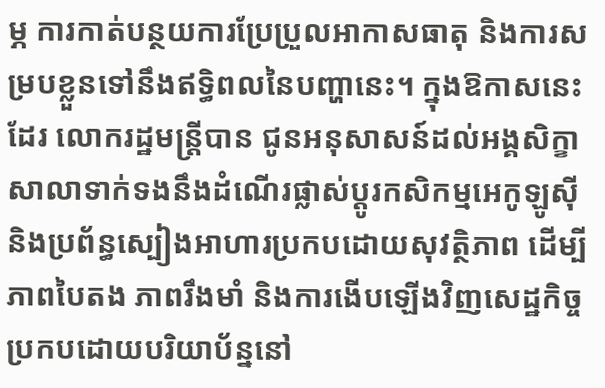ម្ភ ការកាត់បន្ថយការប្រែប្រួលអាកាសធាតុ និងការសម្របខ្លួនទៅនឹងឥទ្ធិពលនៃបញ្ហានេះ។ ក្នុងឱកាសនេះដែរ លោករដ្ឋមន្ត្រីបាន ជូនអនុសាសន៍ដល់អង្គសិក្ខាសាលាទាក់ទងនឹងដំណើរផ្លាស់ប្តូរកសិកម្មអេកូឡូស៊ី និងប្រព័ន្ធស្បៀងអាហារប្រកបដោយសុវត្ថិភាព ដើម្បីភាពបៃតង ភាពរឹងមាំ និងការងើបឡើងវិញសេដ្ឋកិច្ចប្រកបដោយបរិយាប័ន្ននៅ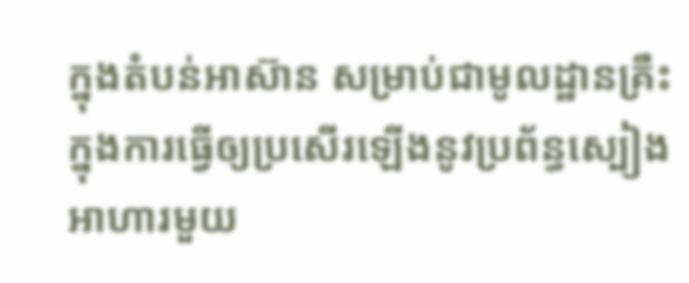ក្នុងតំបន់អាស៊ាន សម្រាប់ជាមូលដ្ឋានគ្រឹះក្នុងការធ្វើឲ្យប្រសើរឡើងនូវប្រព័ន្ធស្បៀងអាហារមួយ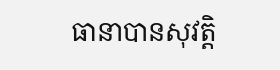ធានាបានសុវត្តិ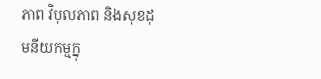ភាព វិបុលភាព និងសុខដុមនីយកម្មក្នុ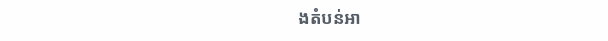ងតំបន់អា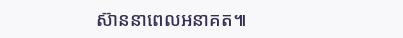ស៊ាននាពេលអនាគត៕